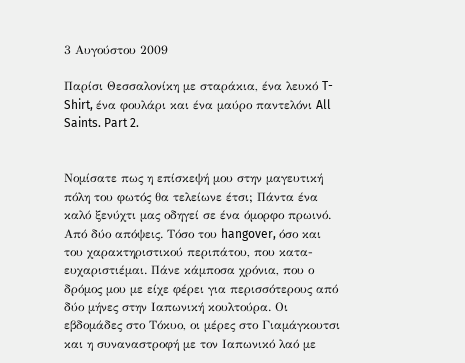3 Αυγούστου 2009

Παρίσι Θεσσαλονίκη με σταράκια, ένα λευκό T-Shirt, ένα φουλάρι και ένα μαύρο παντελόνι All Saints. Part 2.


Νομίσατε πως η επίσκεψή μου στην μαγευτική πόλη του φωτός θα τελείωνε έτσι; Πάντα ένα καλό ξενύχτι μας οδηγεί σε ένα όμορφο πρωινό. Από δύο απόψεις. Τόσο του hangover, όσο και του χαρακτηριστικού περιπάτου, που κατα-ευχαριστιέμαι. Πάνε κάμποσα χρόνια, που ο δρόμος μου με είχε φέρει για περισσότερους από δύο μήνες στην Ιαπωνική κουλτούρα. Οι εβδομάδες στο Τόκυο, οι μέρες στο Γιαμάγκουτσι και η συναναστροφή με τον Ιαπωνικό λαό με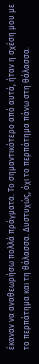έκαναν να αναθεωρήσω πολλά πράγματα. Το σημαντικότερο από αυτά, ήταν η σχέση μου με το περπάτημα και τη θάλασσα. Δυστυχώς, όχι το περπάτημα πάνω στη θάλασσα.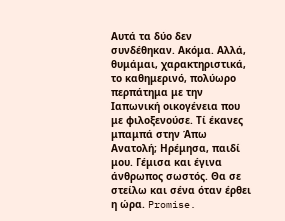Αυτά τα δύο δεν συνδέθηκαν. Ακόμα. Αλλά, θυμάμαι, χαρακτηριστικά, το καθημερινό, πολύωρο περπάτημα με την Ιαπωνική οικογένεια που με φιλοξενούσε. Τί έκανες μπαμπά στην Άπω Ανατολή; Ηρέμησα, παιδί μου. Γέμισα και έγινα άνθρωπος σωστός. Θα σε στείλω και σένα όταν έρθει η ώρα. Promise.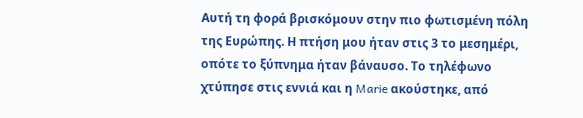Αυτή τη φορά βρισκόμουν στην πιο φωτισμένη πόλη της Ευρώπης. Η πτήση μου ήταν στις 3 το μεσημέρι, οπότε το ξύπνημα ήταν βάναυσο. Το τηλέφωνο χτύπησε στις εννιά και η Marie ακούστηκε, από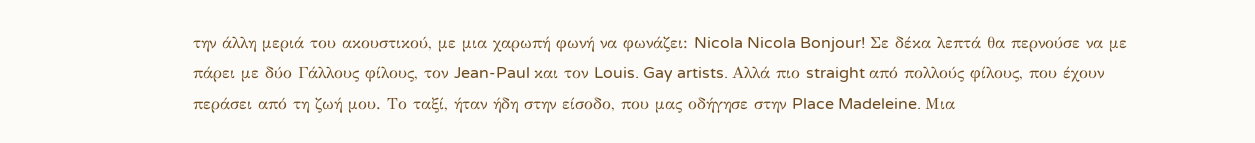την άλλη μεριά του ακουστικού, με μια χαρωπή φωνή να φωνάζει: Nicola Nicola Bonjour! Σε δέκα λεπτά θα περνούσε να με πάρει με δύο Γάλλους φίλους, τον Jean-Paul και τον Louis. Gay artists. Αλλά πιο straight από πολλούς φίλους, που έχουν περάσει από τη ζωή μου. Το ταξί, ήταν ήδη στην είσοδο, που μας οδήγησε στην Place Madeleine. Μια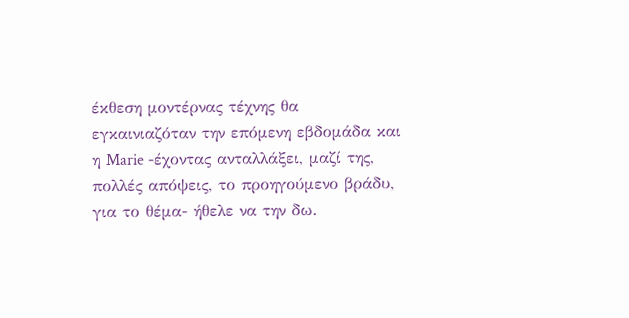έκθεση μοντέρνας τέχνης θα εγκαινιαζόταν την επόμενη εβδομάδα και η Marie -έχοντας ανταλλάξει, μαζί της, πολλές απόψεις, το προηγούμενο βράδυ, για το θέμα- ήθελε να την δω.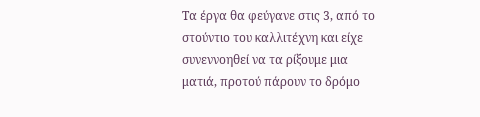Τα έργα θα φεύγανε στις 3, από το στούντιο του καλλιτέχνη και είχε συνεννοηθεί να τα ρίξουμε μια ματιά, προτού πάρουν το δρόμο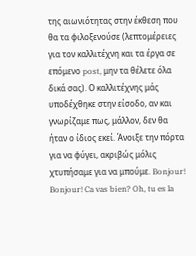της αιωνιότητας στην έκθεση που θα τα φιλοξενούσε (λεπτομέρειες για τον καλλιτέχνη και τα έργα σε επόμενο post, μην τα θέλετε όλα δικά σας). Ο καλλιτέχνης μάς υποδέχθηκε στην είσοδο, αν και γνωρίζαμε πως, μάλλον, δεν θα ήταν ο ίδιος εκεί. Άνοιξε την πόρτα για να φύγει, ακριβώς μόλις χτυπήσαμε για να μπούμε. Bonjour! Bonjour! Ca vas bien? Oh, tu es la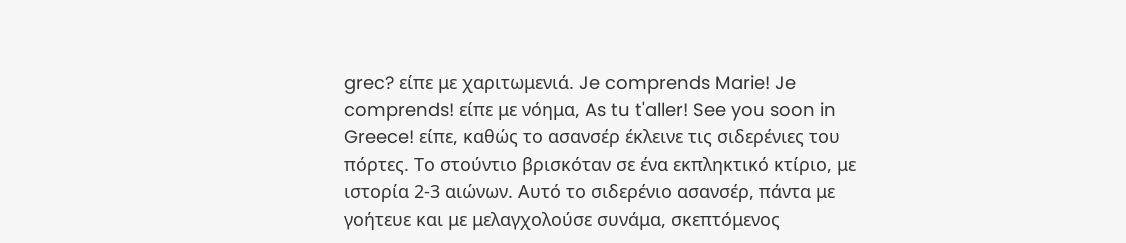grec? είπε με χαριτωμενιά. Je comprends Marie! Je comprends! είπε με νόημα, As tu t'aller! See you soon in Greece! είπε, καθώς το ασανσέρ έκλεινε τις σιδερένιες του πόρτες. Το στούντιο βρισκόταν σε ένα εκπληκτικό κτίριο, με ιστορία 2-3 αιώνων. Αυτό το σιδερένιο ασανσέρ, πάντα με γοήτευε και με μελαγχολούσε συνάμα, σκεπτόμενος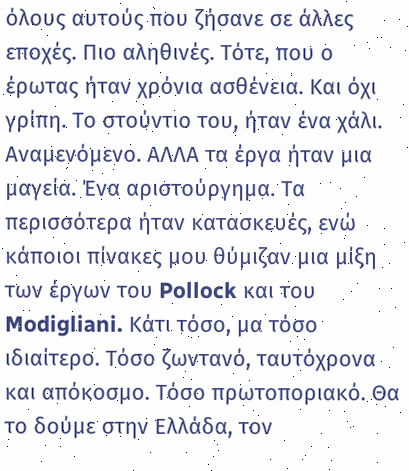όλους αυτούς που ζήσανε σε άλλες εποχές. Πιο αληθινές. Τότε, που ο έρωτας ήταν χρόνια ασθένεια. Και όχι γρίπη. Το στούντιο του, ήταν ένα χάλι. Αναμενόμενο. ΑΛΛΑ τα έργα ήταν μια μαγεία. Ένα αριστούργημα. Τα περισσότερα ήταν κατασκευές, ενώ κάποιοι πίνακες μου θύμιζαν μια μίξη των έργων του Pollock και του Modigliani. Κάτι τόσο, μα τόσο ιδιαίτερο. Τόσο ζωντανό, ταυτόχρονα και απόκοσμο. Τόσο πρωτοποριακό. Θα το δούμε στην Ελλάδα, τον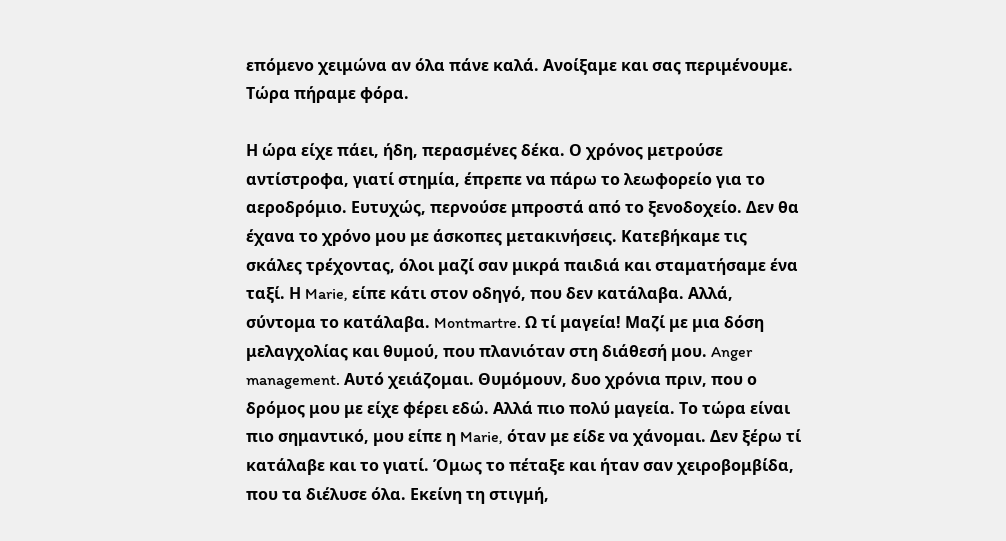επόμενο χειμώνα αν όλα πάνε καλά. Ανοίξαμε και σας περιμένουμε. Τώρα πήραμε φόρα.

Η ώρα είχε πάει, ήδη, περασμένες δέκα. Ο χρόνος μετρούσε αντίστροφα, γιατί στημία, έπρεπε να πάρω το λεωφορείο για το αεροδρόμιο. Ευτυχώς, περνούσε μπροστά από το ξενοδοχείο. Δεν θα έχανα το χρόνο μου με άσκοπες μετακινήσεις. Κατεβήκαμε τις σκάλες τρέχοντας, όλοι μαζί σαν μικρά παιδιά και σταματήσαμε ένα ταξί. Η Marie, είπε κάτι στον οδηγό, που δεν κατάλαβα. Αλλά, σύντομα το κατάλαβα. Montmartre. Ω τί μαγεία! Μαζί με μια δόση μελαγχολίας και θυμού, που πλανιόταν στη διάθεσή μου. Anger management. Αυτό χειάζομαι. Θυμόμουν, δυο χρόνια πριν, που ο δρόμος μου με είχε φέρει εδώ. Αλλά πιο πολύ μαγεία. Το τώρα είναι πιο σημαντικό, μου είπε η Marie, όταν με είδε να χάνομαι. Δεν ξέρω τί κατάλαβε και το γιατί. Όμως το πέταξε και ήταν σαν χειροβομβίδα, που τα διέλυσε όλα. Εκείνη τη στιγμή,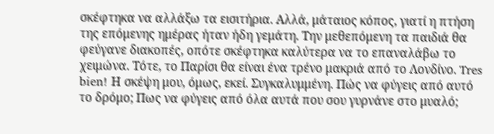σκέφτηκα να αλλάξω τα εισιτήρια. Αλλά, μάταιος κόπος, γιατί η πτήση της επόμενης ημέρας ήταν ήδη γεμάτη. Την μεθεπόμενη τα παιδιά θα φεύγανε διακοπές, οπότε σκέφτηκα καλύτερα να το επαναλάβω το χειμώνα. Τότε, το Παρίσι θα είναι ένα τρένο μακριά από το Λονδίνο. Tres bien! Η σκέψη μου, όμως, εκεί. Συγκαλυμμένη. Πώς να φύγεις από αυτό το δρόμο; Πως να φύγεις από όλα αυτά που σου γυρνάνε στο μυαλό;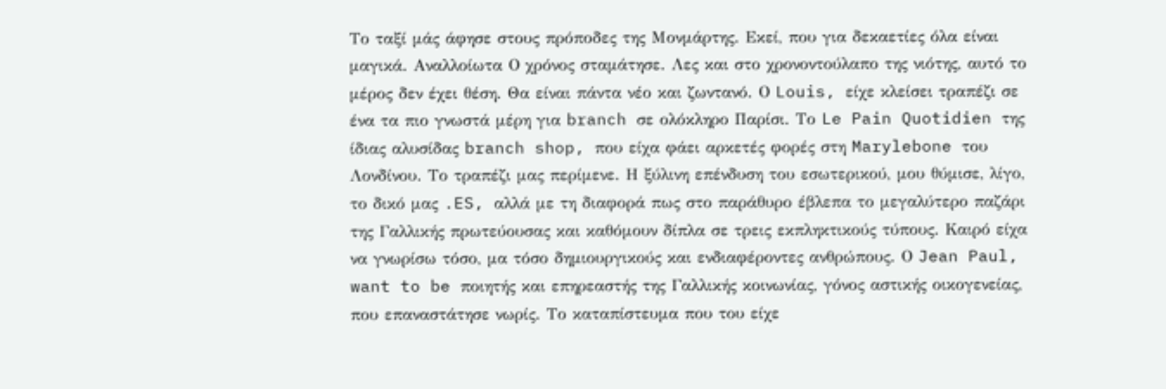Το ταξί μάς άφησε στους πρόποδες της Μονμάρτης. Εκεί, που για δεκαετίες όλα είναι μαγικά. Αναλλοίωτα Ο χρόνος σταμάτησε. Λες και στο χρονοντούλαπο της νιότης, αυτό το μέρος δεν έχει θέση. Θα είναι πάντα νέο και ζωντανό. Ο Louis, είχε κλείσει τραπέζι σε ένα τα πιο γνωστά μέρη για branch σε ολόκληρο Παρίσι. Το Le Pain Quotidien της ίδιας αλυσίδας branch shop, που είχα φάει αρκετές φορές στη Marylebone του Λονδίνου. Το τραπέζι μας περίμενε. Η ξύλινη επένδυση του εσωτερικού, μου θύμισε, λίγο, το δικό μας .ES, αλλά με τη διαφορά πως στο παράθυρο έβλεπα το μεγαλύτερο παζάρι της Γαλλικής πρωτεύουσας και καθόμουν δίπλα σε τρεις εκπληκτικούς τύπους. Καιρό είχα να γνωρίσω τόσο, μα τόσο δημιουργικούς και ενδιαφέροντες ανθρώπους. Ο Jean Paul, want to be ποιητής και επηρεαστής της Γαλλικής κοινωνίας, γόνος αστικής οικογενείας, που επαναστάτησε νωρίς. Το καταπίστευμα που του είχε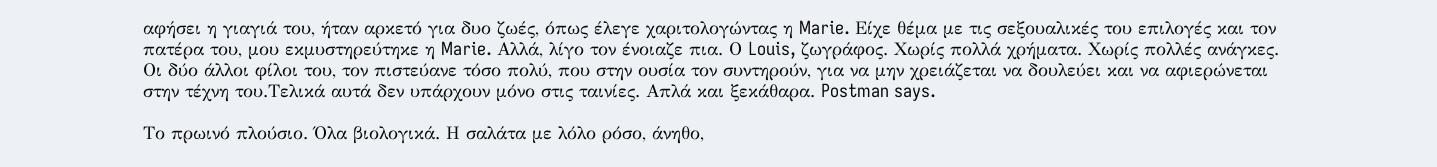αφήσει η γιαγιά του, ήταν αρκετό για δυο ζωές, όπως έλεγε χαριτολογώντας η Marie. Είχε θέμα με τις σεξουαλικές του επιλογές και τον πατέρα του, μου εκμυστηρεύτηκε η Marie. Αλλά, λίγο τον ένοιαζε πια. Ο Louis, ζωγράφος. Χωρίς πολλά χρήματα. Χωρίς πολλές ανάγκες. Οι δύο άλλοι φίλοι του, τον πιστεύανε τόσο πολύ, που στην ουσία τον συντηρούν, για να μην χρειάζεται να δουλεύει και να αφιερώνεται στην τέχνη του.Τελικά αυτά δεν υπάρχουν μόνο στις ταινίες. Απλά και ξεκάθαρα. Postman says.

Το πρωινό πλούσιο. Όλα βιολογικά. Η σαλάτα με λόλο ρόσο, άνηθο,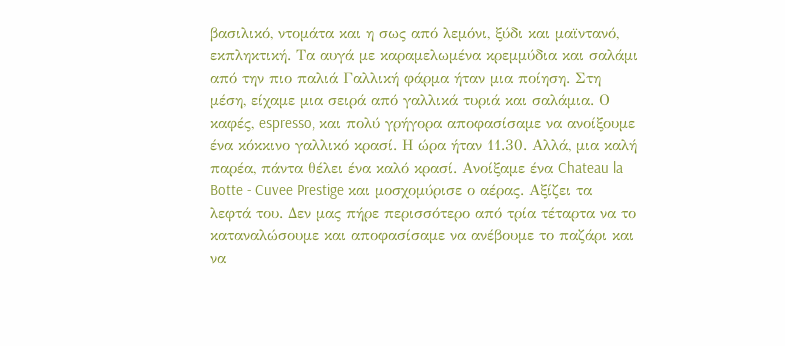βασιλικό, ντομάτα και η σως από λεμόνι, ξύδι και μαϊντανό, εκπληκτική. Τα αυγά με καραμελωμένα κρεμμύδια και σαλάμι από την πιο παλιά Γαλλική φάρμα ήταν μια ποίηση. Στη μέση, είχαμε μια σειρά από γαλλικά τυριά και σαλάμια. Ο καφές, espresso, και πολύ γρήγορα αποφασίσαμε να ανοίξουμε ένα κόκκινο γαλλικό κρασί. Η ώρα ήταν 11.30. Αλλά, μια καλή παρέα, πάντα θέλει ένα καλό κρασί. Ανοίξαμε ένα Chateau la Botte - Cuvee Prestige και μοσχομύρισε ο αέρας. Αξίζει τα λεφτά του. Δεν μας πήρε περισσότερο από τρία τέταρτα να το καταναλώσουμε και αποφασίσαμε να ανέβουμε το παζάρι και να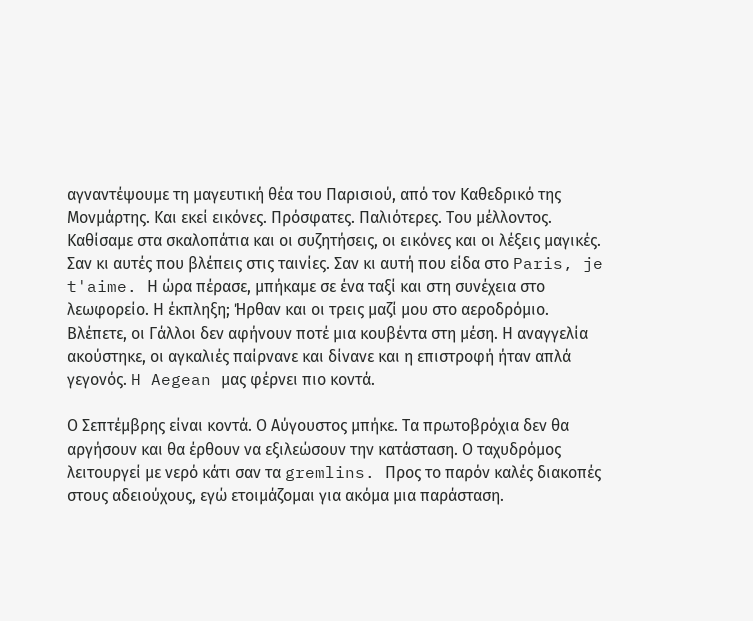αγναντέψουμε τη μαγευτική θέα του Παρισιού, από τον Καθεδρικό της Μονμάρτης. Και εκεί εικόνες. Πρόσφατες. Παλιότερες. Του μέλλοντος. Καθίσαμε στα σκαλοπάτια και οι συζητήσεις, οι εικόνες και οι λέξεις μαγικές. Σαν κι αυτές που βλέπεις στις ταινίες. Σαν κι αυτή που είδα στο Paris, je t'aime. Η ώρα πέρασε, μπήκαμε σε ένα ταξί και στη συνέχεια στο λεωφορείο. Η έκπληξη; Ήρθαν και οι τρεις μαζί μου στο αεροδρόμιο. Βλέπετε, οι Γάλλοι δεν αφήνουν ποτέ μια κουβέντα στη μέση. Η αναγγελία ακούστηκε, οι αγκαλιές παίρνανε και δίνανε και η επιστροφή ήταν απλά γεγονός. H Aegean μας φέρνει πιο κοντά.

Ο Σεπτέμβρης είναι κοντά. Ο Αύγουστος μπήκε. Τα πρωτοβρόχια δεν θα αργήσουν και θα έρθουν να εξιλεώσουν την κατάσταση. Ο ταχυδρόμος λειτουργεί με νερό κάτι σαν τα gremlins. Προς το παρόν καλές διακοπές στους αδειούχους, εγώ ετοιμάζομαι για ακόμα μια παράσταση.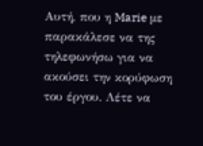Αυτή, που η Marie με παρακάλεσε να της τηλεφωνήσω για να ακούσει την κορύφωση του έργου. Λέτε να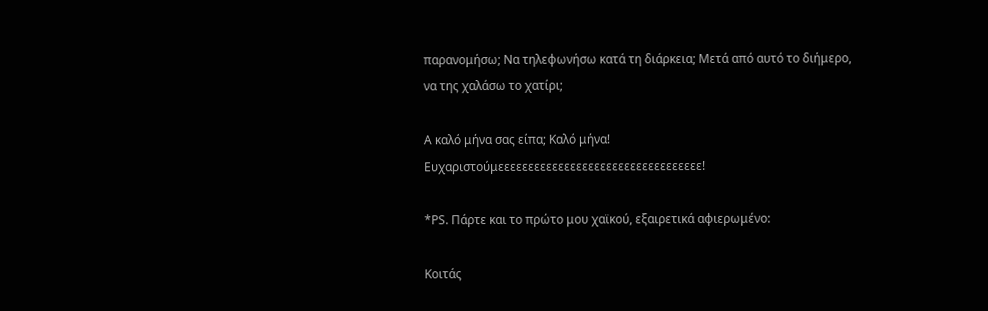παρανομήσω; Να τηλεφωνήσω κατά τη διάρκεια; Μετά από αυτό το διήμερο, να της χαλάσω το χατίρι;

Α καλό μήνα σας είπα; Καλό μήνα! Ευχαριστούμεεεεεεεεεεεεεεεεεεεεεεεεεεεεεεεεεε!

*PS. Πάρτε και το πρώτο μου χαϊκού, εξαιρετικά αφιερωμένο:

Κοιτάς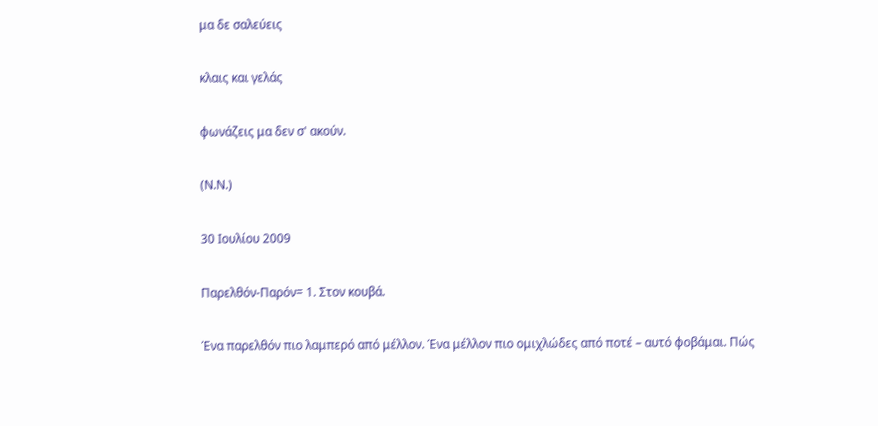μα δε σαλεύεις

κλαις και γελάς

φωνάζεις μα δεν σ' ακούν.

(Ν.Ν.)

30 Ιουλίου 2009

Παρελθόν-Παρόν= 1. Στον κουβά.

Ένα παρελθόν πιο λαμπερό από μέλλον. Ένα μέλλον πιο ομιχλώδες από ποτέ – αυτό φοβάμαι. Πώς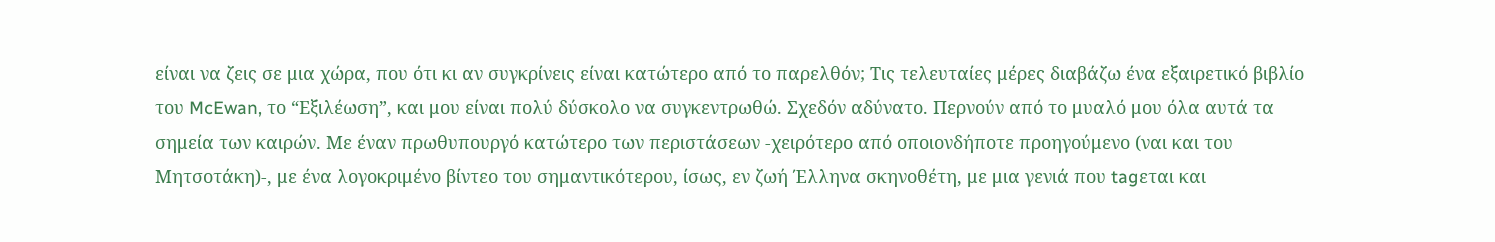είναι να ζεις σε μια χώρα, που ότι κι αν συγκρίνεις είναι κατώτερο από το παρελθόν; Τις τελευταίες μέρες διαβάζω ένα εξαιρετικό βιβλίο του McEwan, το “Εξιλέωση”, και μου είναι πολύ δύσκολο να συγκεντρωθώ. Σχεδόν αδύνατο. Περνούν από το μυαλό μου όλα αυτά τα σημεία των καιρών. Με έναν πρωθυπουργό κατώτερο των περιστάσεων -χειρότερο από οποιονδήποτε προηγούμενο (ναι και του Μητσοτάκη)-, με ένα λογοκριμένο βίντεο του σημαντικότερου, ίσως, εν ζωή Έλληνα σκηνοθέτη, με μια γενιά που tagεται και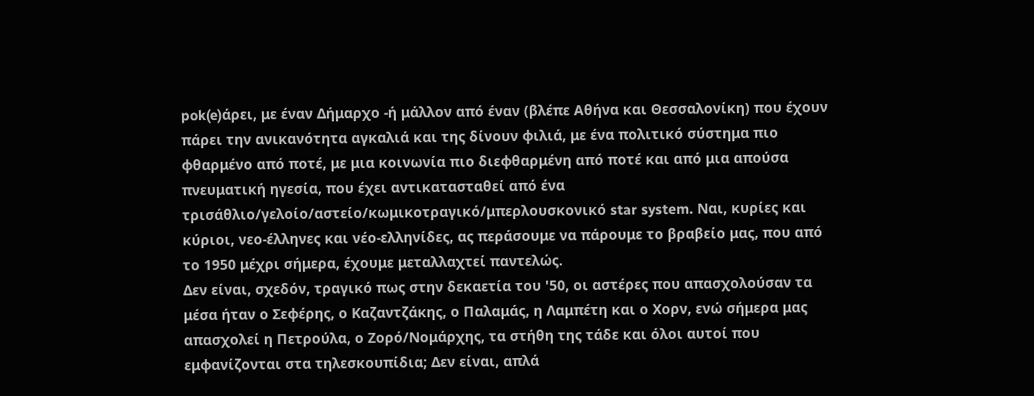pok(e)άρει, με έναν Δήμαρχο -ή μάλλον από έναν (βλέπε Αθήνα και Θεσσαλονίκη) που έχουν πάρει την ανικανότητα αγκαλιά και της δίνουν φιλιά, με ένα πολιτικό σύστημα πιο φθαρμένο από ποτέ, με μια κοινωνία πιο διεφθαρμένη από ποτέ και από μια απούσα πνευματική ηγεσία, που έχει αντικατασταθεί από ένα τρισάθλιο/γελοίο/αστείο/κωμικοτραγικό/μπερλουσκονικό star system. Ναι, κυρίες και κύριοι, νεο-έλληνες και νέο-ελληνίδες, ας περάσουμε να πάρουμε το βραβείο μας, που από το 1950 μέχρι σήμερα, έχουμε μεταλλαχτεί παντελώς.
Δεν είναι, σχεδόν, τραγικό πως στην δεκαετία του '50, οι αστέρες που απασχολούσαν τα μέσα ήταν ο Σεφέρης, ο Καζαντζάκης, ο Παλαμάς, η Λαμπέτη και ο Χορν, ενώ σήμερα μας απασχολεί η Πετρούλα, ο Ζορό/Νομάρχης, τα στήθη της τάδε και όλοι αυτοί που εμφανίζονται στα τηλεσκουπίδια; Δεν είναι, απλά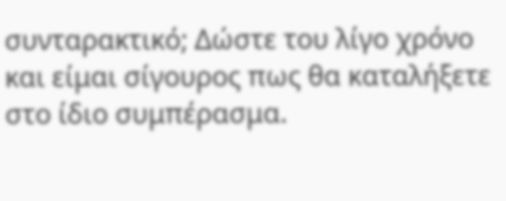συνταρακτικό; Δώστε του λίγο χρόνο και είμαι σίγουρος πως θα καταλήξετε στο ίδιο συμπέρασμα.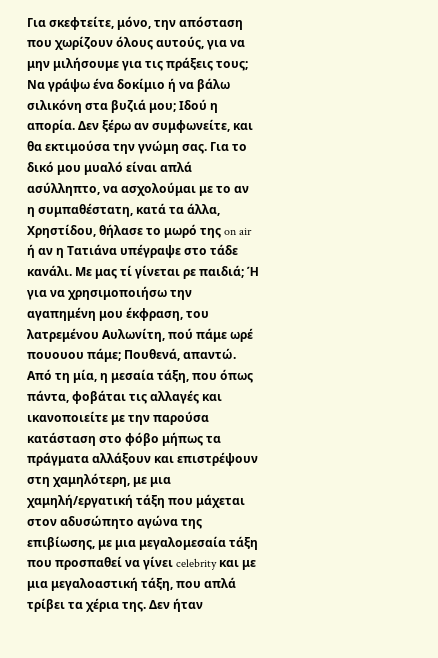Για σκεφτείτε, μόνο, την απόσταση που χωρίζουν όλους αυτούς, για να μην μιλήσουμε για τις πράξεις τους; Να γράψω ένα δοκίμιο ή να βάλω σιλικόνη στα βυζιά μου; Ιδού η απορία. Δεν ξέρω αν συμφωνείτε, και θα εκτιμούσα την γνώμη σας. Για το δικό μου μυαλό είναι απλά ασύλληπτο, να ασχολούμαι με το αν η συμπαθέστατη, κατά τα άλλα, Χρηστίδου, θήλασε το μωρό της on air ή αν η Τατιάνα υπέγραψε στο τάδε κανάλι. Με μας τί γίνεται ρε παιδιά; Ή για να χρησιμοποιήσω την αγαπημένη μου έκφραση, του λατρεμένου Αυλωνίτη, πού πάμε ωρέ πουουου πάμε; Πουθενά, απαντώ.
Από τη μία, η μεσαία τάξη, που όπως πάντα, φοβάται τις αλλαγές και ικανοποιείτε με την παρούσα κατάσταση στο φόβο μήπως τα πράγματα αλλάξουν και επιστρέψουν στη χαμηλότερη, με μια χαμηλή/εργατική τάξη που μάχεται στον αδυσώπητο αγώνα της επιβίωσης, με μια μεγαλομεσαία τάξη που προσπαθεί να γίνει celebrity και με μια μεγαλοαστική τάξη, που απλά τρίβει τα χέρια της. Δεν ήταν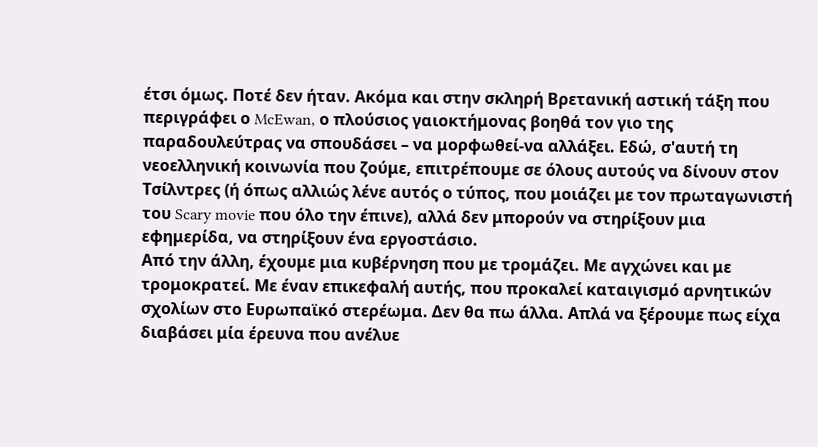έτσι όμως. Ποτέ δεν ήταν. Ακόμα και στην σκληρή Βρετανική αστική τάξη που περιγράφει ο McEwan, ο πλούσιος γαιοκτήμονας βοηθά τον γιο της παραδουλεύτρας να σπουδάσει – να μορφωθεί-να αλλάξει. Εδώ, σ'αυτή τη νεοελληνική κοινωνία που ζούμε, επιτρέπουμε σε όλους αυτούς να δίνουν στον Τσίλντρες (ή όπως αλλιώς λένε αυτός ο τύπος, που μοιάζει με τον πρωταγωνιστή του Scary movie που όλο την έπινε), αλλά δεν μπορούν να στηρίξουν μια εφημερίδα, να στηρίξουν ένα εργοστάσιο.
Από την άλλη, έχουμε μια κυβέρνηση που με τρομάζει. Με αγχώνει και με τρομοκρατεί. Με έναν επικεφαλή αυτής, που προκαλεί καταιγισμό αρνητικών σχολίων στο Ευρωπαϊκό στερέωμα. Δεν θα πω άλλα. Απλά να ξέρουμε πως είχα διαβάσει μία έρευνα που ανέλυε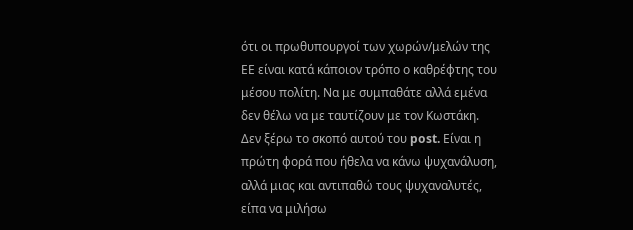ότι οι πρωθυπουργοί των χωρών/μελών της ΕΕ είναι κατά κάποιον τρόπο ο καθρέφτης του μέσου πολίτη. Να με συμπαθάτε αλλά εμένα δεν θέλω να με ταυτίζουν με τον Κωστάκη.
Δεν ξέρω το σκοπό αυτού του post. Είναι η πρώτη φορά που ήθελα να κάνω ψυχανάλυση, αλλά μιας και αντιπαθώ τους ψυχαναλυτές, είπα να μιλήσω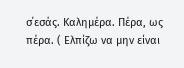σ΄εσάς. Καλημέρα. Πέρα, ως πέρα. ( Ελπίζω να μην είναι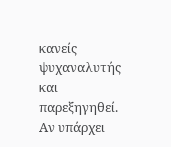κανείς ψυχαναλυτής και παρεξηγηθεί. Αν υπάρχει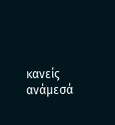κανείς ανάμεσά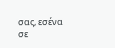σας, εσένα σε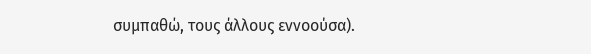συμπαθώ, τους άλλους εννοούσα).